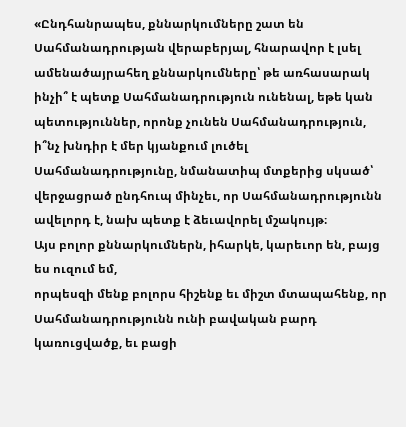«Ընդհանրապես, քննարկումները շատ են Սահմանադրության վերաբերյալ, հնարավոր է լսել ամենածայրահեղ քննարկումները՝ թե առհասարակ ինչի՞ է պետք Սահմանադրություն ունենալ, եթե կան պետություններ, որոնք չունեն Սահմանադրություն, ի՞նչ խնդիր է մեր կյանքում լուծել Սահմանադրությունը, նմանատիպ մտքերից սկսած՝ վերջացրած ընդհուպ մինչեւ, որ Սահմանադրությունն ավելորդ է, նախ պետք է ձեւավորել մշակույթ։
Այս բոլոր քննարկումներն, իհարկե, կարեւոր են, բայց ես ուզում եմ,
որպեսզի մենք բոլորս հիշենք եւ միշտ մտապահենք, որ Սահմանադրությունն ունի բավական բարդ կառուցվածք, եւ բացի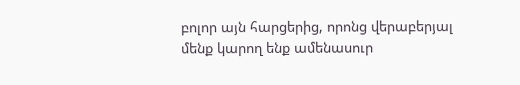բոլոր այն հարցերից, որոնց վերաբերյալ մենք կարող ենք ամենասուր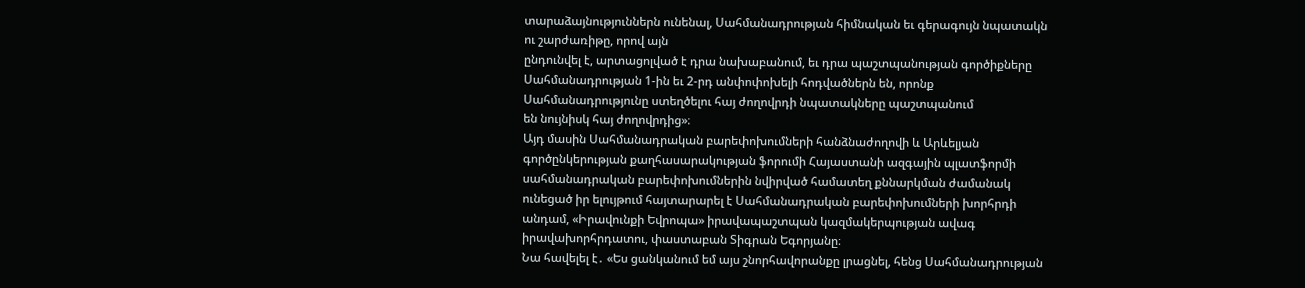տարաձայնություններն ունենալ, Սահմանադրության հիմնական եւ գերագույն նպատակն ու շարժառիթը, որով այն
ընդունվել է, արտացոլված է դրա նախաբանում, եւ դրա պաշտպանության գործիքները Սահմանադրության 1-ին եւ 2-րդ անփոփոխելի հոդվածներն են, որոնք Սահմանադրությունը ստեղծելու հայ ժողովրդի նպատակները պաշտպանում
են նույնիսկ հայ ժողովրդից»։
Այդ մասին Սահմանադրական բարեփոխումների հանձնաժողովի և Արևելյան գործընկերության քաղհասարակության ֆորումի Հայաստանի ազգային պլատֆորմի սահմանադրական բարեփոխումներին նվիրված համատեղ քննարկման ժամանակ
ունեցած իր ելույթում հայտարարել է Սահմանադրական բարեփոխումների խորհրդի անդամ, «Իրավունքի Եվրոպա» իրավապաշտպան կազմակերպության ավագ
իրավախորհրդատու, փաստաբան Տիգրան Եգորյանը։
Նա հավելել է․ «Ես ցանկանում եմ այս շնորհավորանքը լրացնել, հենց Սահմանադրության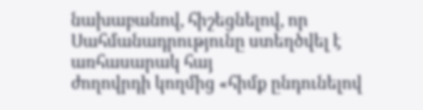նախաբանով, հիշեցնելով, որ Սահմանադրությունը ստեղծվել է առհասարակ հայ
ժողովրդի կողմից «հիմք ընդունելով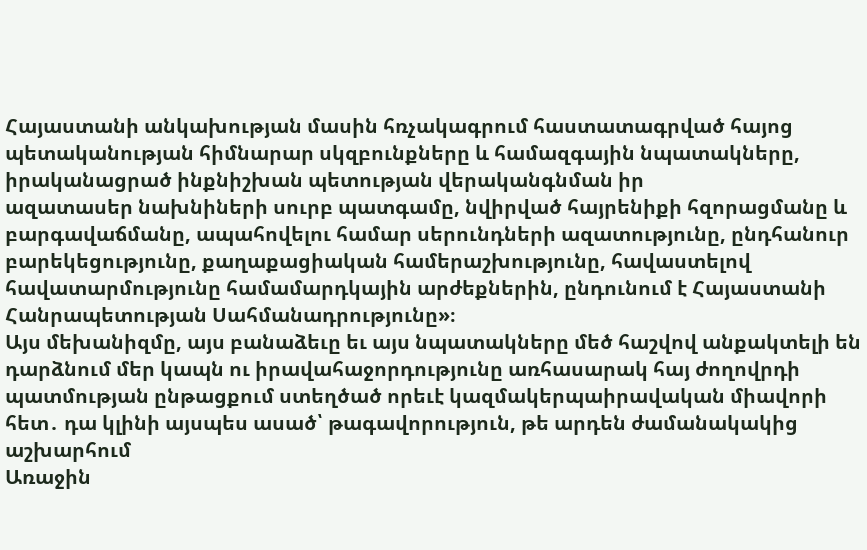Հայաստանի անկախության մասին հռչակագրում հաստատագրված հայոց պետականության հիմնարար սկզբունքները և համազգային նպատակները, իրականացրած ինքնիշխան պետության վերականգնման իր
ազատասեր նախնիների սուրբ պատգամը, նվիրված հայրենիքի հզորացմանը և բարգավաճմանը, ապահովելու համար սերունդների ազատությունը, ընդհանուր բարեկեցությունը, քաղաքացիական համերաշխությունը, հավաստելով հավատարմությունը համամարդկային արժեքներին, ընդունում է Հայաստանի
Հանրապետության Սահմանադրությունը»։
Այս մեխանիզմը, այս բանաձեւը եւ այս նպատակները մեծ հաշվով անքակտելի են դարձնում մեր կապն ու իրավահաջորդությունը առհասարակ հայ ժողովրդի պատմության ընթացքում ստեղծած որեւէ կազմակերպաիրավական միավորի հետ․ դա կլինի այսպես ասած՝ թագավորություն, թե արդեն ժամանակակից աշխարհում
Առաջին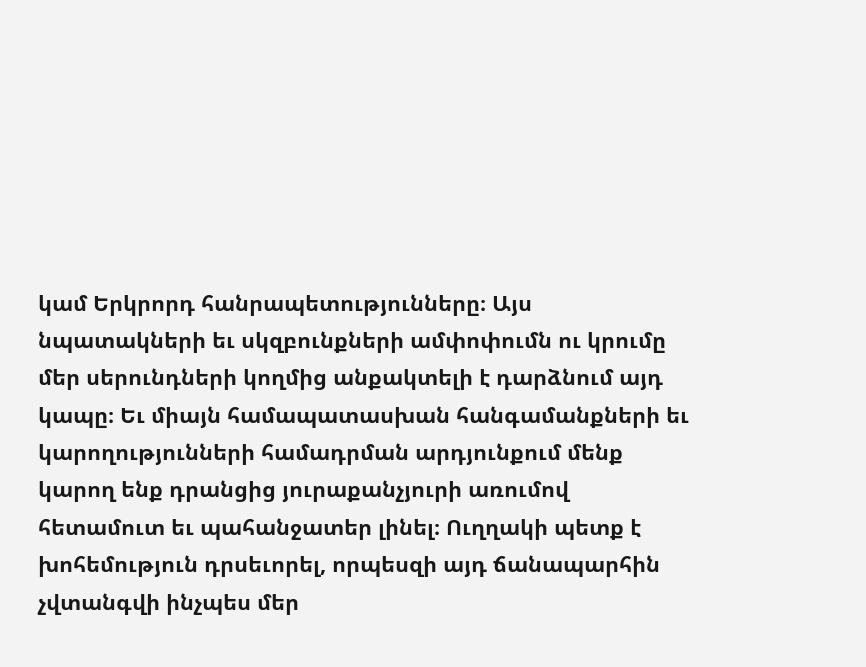կամ Երկրորդ հանրապետությունները։ Այս նպատակների եւ սկզբունքների ամփոփումն ու կրումը մեր սերունդների կողմից անքակտելի է դարձնում այդ կապը։ Եւ միայն համապատասխան հանգամանքների եւ կարողությունների համադրման արդյունքում մենք կարող ենք դրանցից յուրաքանչյուրի առումով
հետամուտ եւ պահանջատեր լինել։ Ուղղակի պետք է խոհեմություն դրսեւորել, որպեսզի այդ ճանապարհին չվտանգվի ինչպես մեր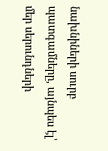նախնիների սուրբ պատգամները, այնպես էլ՝ մեր սերունդների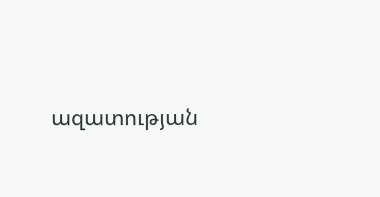ազատության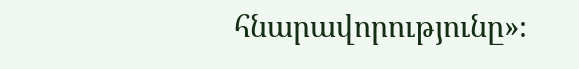հնարավորությունը»։